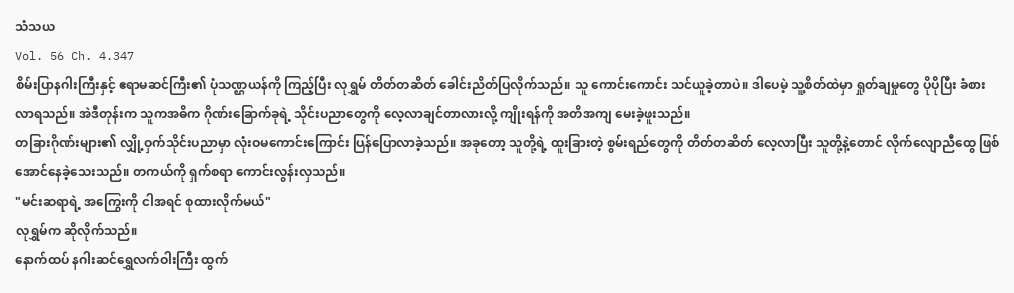သံသယ
Vol. 56 Ch. 4.347
စိမ်းပြာနဂါးကြီးနှင့် ဧရာမဆင်ကြီး၏ ပုံသဏ္ဌယန်ကို ကြည့်ပြီး လုရွှမ် တိတ်တဆိတ် ခေါင်းညိတ်ပြလိုက်သည်။ သူ ကောင်းကောင်း သင်ယူခဲ့တာပဲ။ ဒါပေမဲ့ သူ့စိတ်ထဲမှာ ရှုတ်ချမှုတွေ ပိုပိုပြီး ခံစားလာရသည်။ အဲဒီတုန်းက သူကအဓိက ဂိုဏ်းခြောက်ခုရဲ့ သိုင်းပညာတွေကို လေ့လာချင်တာလားလို့ ကျိုးရန်ကို အတိအကျ မေးခဲ့ဖူးသည်။
တခြားဂိုဏ်းများ၏ လျှို့ဝှက်သိုင်းပညာမှာ လုံးဝမကောင်းကြောင်း ပြန်ပြောလာခဲ့သည်။ အခုတော့ သူတို့ရဲ့ ထူးခြားတဲ့ စွမ်းရည်တွေကို တိတ်တဆိတ် လေ့လာပြီး သူတို့နဲ့တောင် လိုက်လျောညီထွေ ဖြစ်အောင်နေခဲ့သေးသည်။ တကယ်ကို ရှက်စရာ ကောင်းလွန်းလှသည်။
"မင်းဆရာရဲ့ အကြွေးကို ငါအရင် စုထားလိုက်မယ်"
လုရွှမ်က ဆိုလိုက်သည်။
နောက်ထပ် နဂါးဆင်ရွှေလက်ဝါးကြီး ထွက်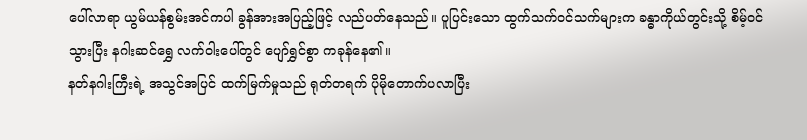ပေါ်လာရာ ယွမ်ယန်စွမ်းအင်ကပါ ခွန်အားအပြည့်ဖြင့် လည်ပတ်နေသည်။ ပူပြင်းသော ထွက်သက်ဝင်သက်များက ခန္ဓာကိုယ်တွင်းသို့ စိမ့်ဝင်သွားပြီး နဂါးဆင်ရွှေ လက်ဝါးပေါ်တွင် ပျော်ရွှင်စွာ ကခုန်နေ၏။
နတ်နဂါးကြီးရဲ့ အသွင်အပြင် ထက်မြက်မှုသည် ရုတ်တရက် ပိုမိုတောက်ပလာပြီး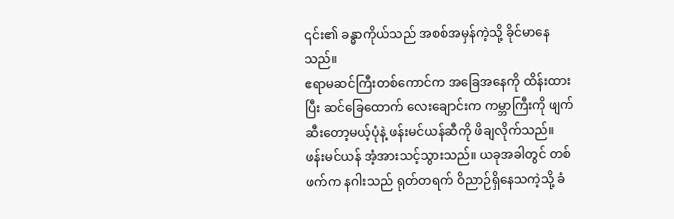၎င်း၏ ခန္ဓာကိုယ်သည် အစစ်အမှန်ကဲ့သို့ ခိုင်မာနေသည်။
ဧရာမဆင်ကြီးတစ်ကောင်က အခြေအနေကို ထိန်းထားပြီး ဆင်ခြေထောက် လေးချောင်းက ကမ္ဘာကြီးကို ဖျက်ဆီးတော့မယ့်ပုံနဲ့ ဖန်းမင်ယန်ဆီကို ဖိချလိုက်သည်။
ဖန်းမင်ယန် အံ့အားသင့်သွားသည်။ ယခုအခါတွင် တစ်ဖက်က နဂါးသည် ရုတ်တရက် ဝိညာဉ်ရှိနေသကဲ့သို့ ခံ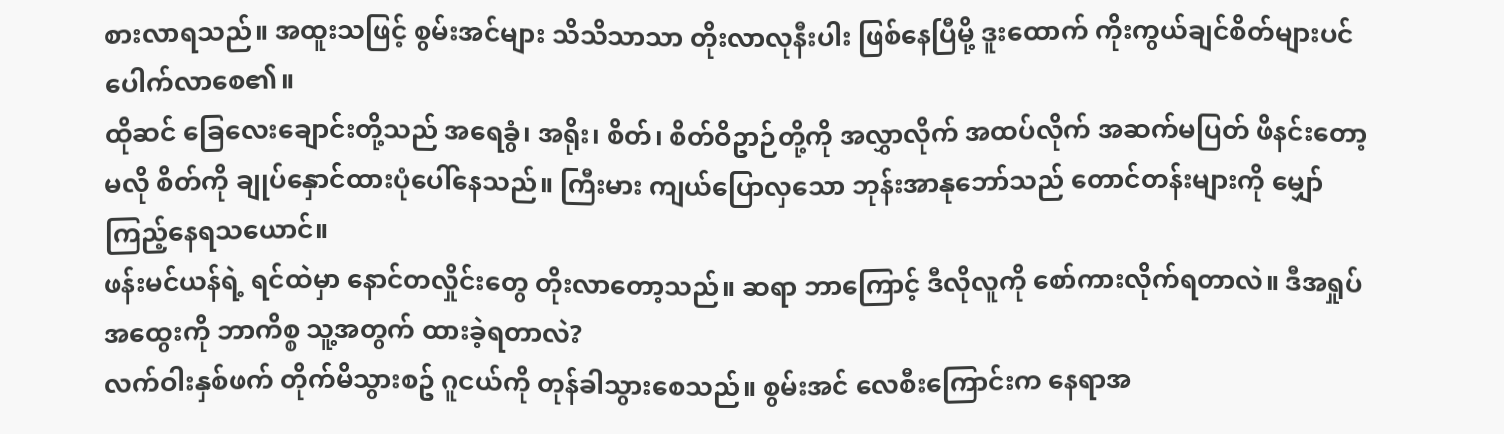စားလာရသည်။ အထူးသဖြင့် စွမ်းအင်များ သိသိသာသာ တိုးလာလုနီးပါး ဖြစ်နေပြီမို့ ဒူးထောက် ကိုးကွယ်ချင်စိတ်များပင် ပေါက်လာစေ၏။
ထိုဆင် ခြေလေးချောင်းတို့သည် အရေခွံ၊ အရိုး၊ စိတ်၊ စိတ်ဝိဥာဉ်တို့ကို အလွှာလိုက် အထပ်လိုက် အဆက်မပြတ် ဖိနင်းတော့မလို စိတ်ကို ချုပ်နှောင်ထားပုံပေါ်နေသည်။ ကြီးမား ကျယ်ပြောလှသော ဘုန်းအာနုဘော်သည် တောင်တန်းများကို မျှော်ကြည့်နေရသယောင်။
ဖန်းမင်ယန်ရဲ့ ရင်ထဲမှာ နောင်တလှိုင်းတွေ တိုးလာတော့သည်။ ဆရာ ဘာကြောင့် ဒီလိုလူကို စော်ကားလိုက်ရတာလဲ။ ဒီအရှုပ်အထွေးကို ဘာကိစ္စ သူ့အတွက် ထားခဲ့ရတာလဲ?
လက်ဝါးနှစ်ဖက် တိုက်မိသွားစဥ် ဂူငယ်ကို တုန်ခါသွားစေသည်။ စွမ်းအင် လေစီးကြောင်းက နေရာအ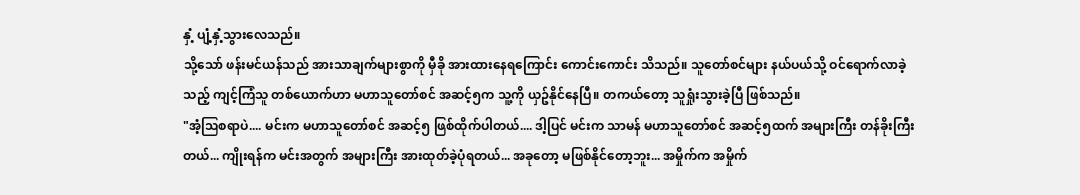နှံ့ ပျံ့နှံ့သွားလေသည်။
သို့သော် ဖန်းမင်ယန်သည် အားသာချက်များစွာကို မှီခို အားထားနေရကြောင်း ကောင်းကောင်း သိသည်။ သူတော်စင်များ နယ်ပယ်သို့ ဝင်ရောက်လာခဲ့သည့် ကျင့်ကြံသူ တစ်ယောက်ဟာ မဟာသူတော်စင် အဆင့်၅က သူ့ကို ယှဥ်နိုင်နေပြီ။ တကယ်တော့ သူရှုံးသွားခဲ့ပြီ ဖြစ်သည်။
"အံ့ဩစရာပဲ.... မင်းက မဟာသူတော်စင် အဆင့်၅ ဖြစ်ထိုက်ပါတယ်.... ဒါ့ပြင် မင်းက သာမန် မဟာသူတော်စင် အဆင့်၅ထက် အများကြီး တန်ခိုးကြီးတယ်... ကျိုးရန်က မင်းအတွက် အများကြီး အားထုတ်ခဲ့ပုံရတယ်... အခုတော့ မဖြစ်နိုင်တော့ဘူး... အမှိုက်က အမှိုက်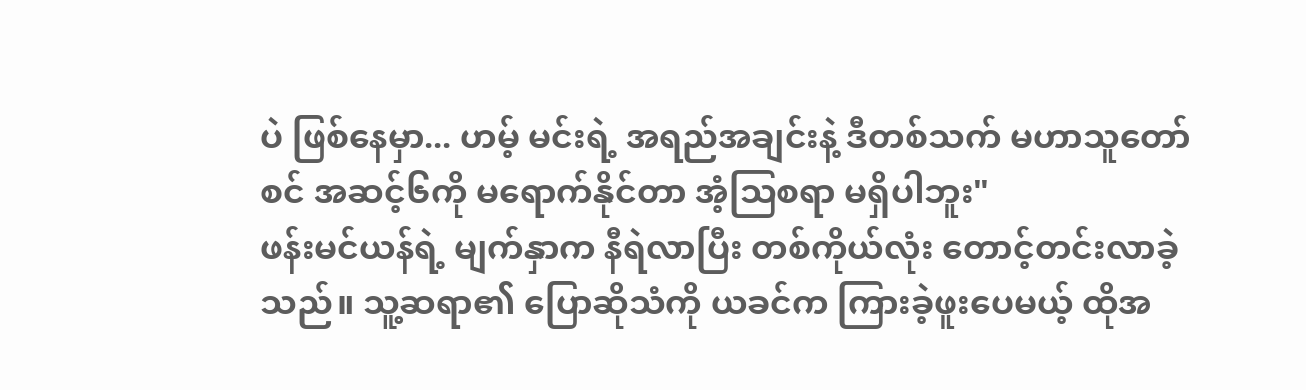ပဲ ဖြစ်နေမှာ... ဟမ့် မင်းရဲ့ အရည်အချင်းနဲ့ ဒီတစ်သက် မဟာသူတော်စင် အဆင့်၆ကို မရောက်နိုင်တာ အံ့သြစရာ မရှိပါဘူး"
ဖန်းမင်ယန်ရဲ့ မျက်နှာက နီရဲလာပြီး တစ်ကိုယ်လုံး တောင့်တင်းလာခဲ့သည်။ သူ့ဆရာ၏ ပြောဆိုသံကို ယခင်က ကြားခဲ့ဖူးပေမယ့် ထိုအ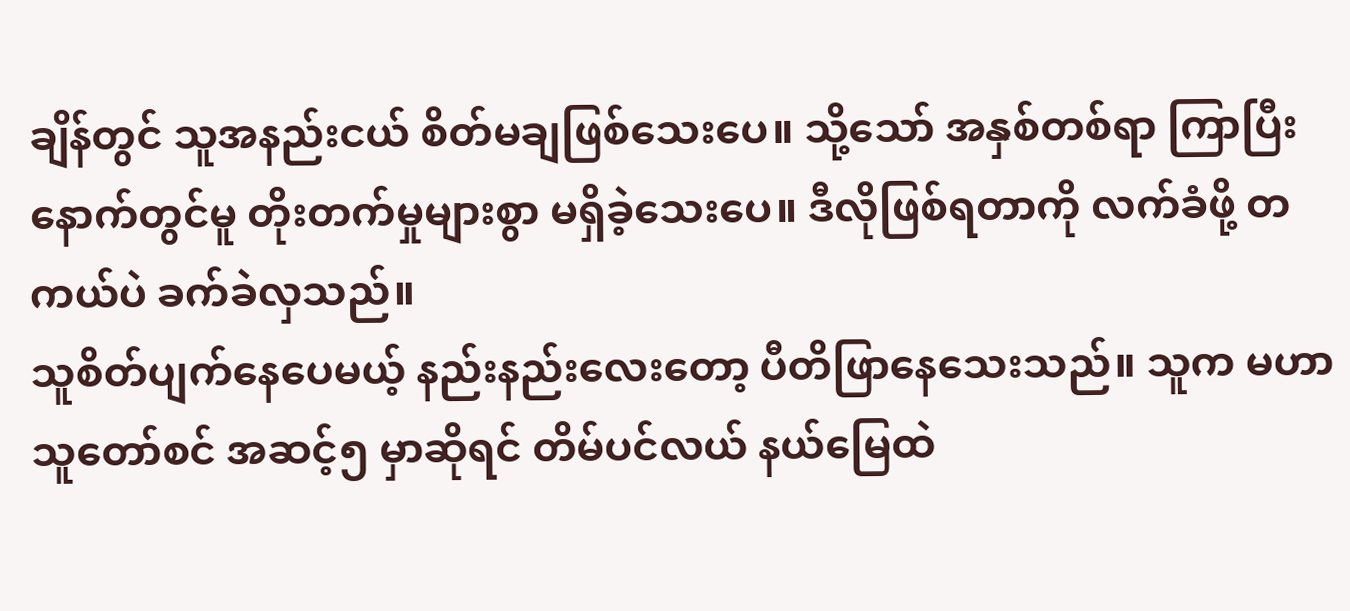ချိန်တွင် သူအနည်းငယ် စိတ်မချဖြစ်သေးပေ။ သို့သော် အနှစ်တစ်ရာ ကြာပြီးနောက်တွင်မူ တိုးတက်မှုများစွာ မရှိခဲ့သေးပေ။ ဒီလိုဖြစ်ရတာကို လက်ခံဖို့ တကယ်ပဲ ခက်ခဲလှသည်။
သူစိတ်ပျက်နေပေမယ့် နည်းနည်းလေးတော့ ပီတိဖြာနေသေးသည်။ သူက မဟာသူတော်စင် အဆင့်၅ မှာဆိုရင် တိမ်ပင်လယ် နယ်မြေထဲ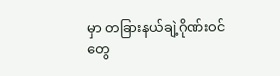မှာ တခြားနယ်ချဲ့ဂိုဏ်းဝင်တွေ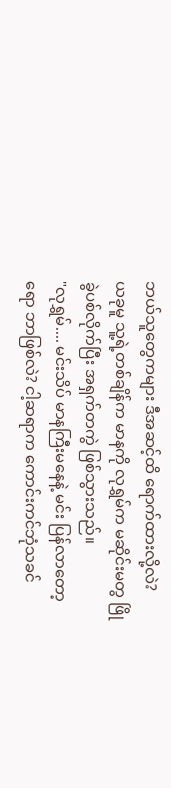ဘယ်သူတွေကများ ဒီအဆင့်ထိ ရောက်ထားလို့လဲ?
ယခုမူ သူ့ရဲ့တစ်ချိန်က မာနကို လုရွှမ်က မဆိုင်းမတွ ဖြိုခွဲပစ်လိုက်ပြီး အရှက်တကွဲ ဖြစ်သွားသည်။
"လုရွှမ်.... မင်းသိပ် မာနကြီးမနေနဲ့ မင်း ပြန်လာတော့ရော ဘာဖြစ်လဲ? ငါ့ဆရာက ကောင်းကင်ဘုံသခင်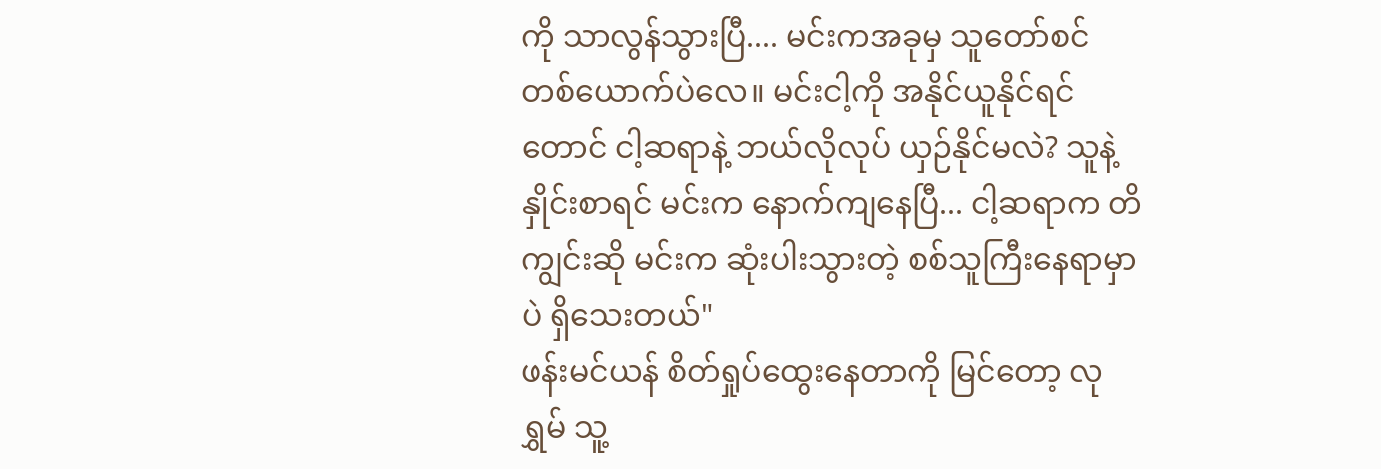ကို သာလွန်သွားပြီ.... မင်းကအခုမှ သူတော်စင် တစ်ယောက်ပဲလေ။ မင်းငါ့ကို အနိုင်ယူနိုင်ရင်တောင် ငါ့ဆရာနဲ့ ဘယ်လိုလုပ် ယှဉ်နိုင်မလဲ? သူနဲ့ နှိုင်းစာရင် မင်းက နောက်ကျနေပြီ... ငါ့ဆရာက တိကျွင်းဆို မင်းက ဆုံးပါးသွားတဲ့ စစ်သူကြီးနေရာမှာပဲ ရှိသေးတယ်"
ဖန်းမင်ယန် စိတ်ရှုပ်ထွေးနေတာကို မြင်တော့ လုရွှမ် သူ့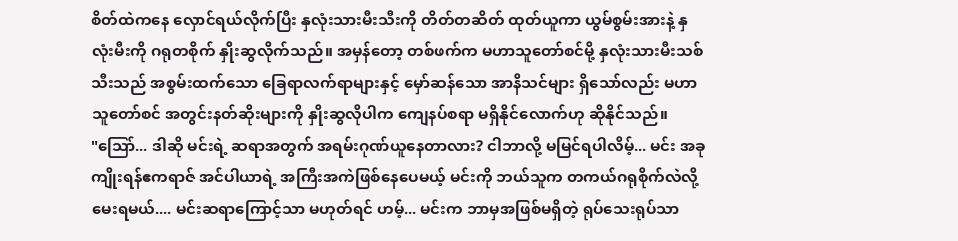စိတ်ထဲကနေ လှောင်ရယ်လိုက်ပြီး နှလုံးသားမီးသီးကို တိတ်တဆိတ် ထုတ်ယူကာ ယွမ်စွမ်းအားနဲ့ နှလုံးမီးကို ဂရုတစိုက် နှိုးဆွလိုက်သည်။ အမှန်တော့ တစ်ဖက်က မဟာသူတော်စင်မို့ နှလုံးသားမီးသစ်သီးသည် အစွမ်းထက်သော ခြေရာလက်ရာများနှင့် မှော်ဆန်သော အာနိသင်များ ရှိသော်လည်း မဟာသူတော်စင် အတွင်းနတ်ဆိုးများကို နှိုးဆွလိုပါက ကျေနပ်စရာ မရှိနိုင်လောက်ဟု ဆိုနိုင်သည်။
"သြော်... ဒါဆို မင်းရဲ့ ဆရာအတွက် အရမ်းဂုဏ်ယူနေတာလား? ငါဘာလို့ မမြင်ရပါလိမ့်... မင်း အခု ကျိုးရန်ဧကရာဇ် အင်ပါယာရဲ့ အကြီးအကဲဖြစ်နေပေမယ့် မင်းကို ဘယ်သူက တကယ်ဂရုစိုက်လဲလို့ မေးရမယ်.... မင်းဆရာကြောင့်သာ မဟုတ်ရင် ဟမ့်... မင်းက ဘာမှအဖြစ်မရှိတဲ့ ရုပ်သေးရုပ်သာ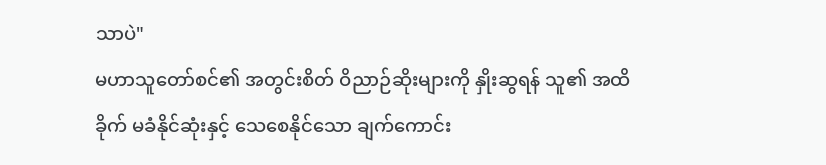သာပဲ"
မဟာသူတော်စင်၏ အတွင်းစိတ် ဝိညာဉ်ဆိုးများကို နှိုးဆွရန် သူ၏ အထိခိုက် မခံနိုင်ဆုံးနှင့် သေစေနိုင်သော ချက်ကောင်း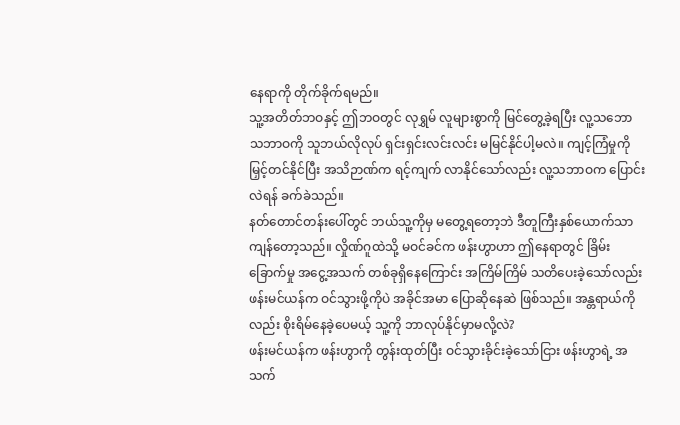နေရာကို တိုက်ခိုက်ရမည်။
သူ့အတိတ်ဘဝနှင့် ဤဘဝတွင် လုရွှမ် လူများစွာကို မြင်တွေ့ခဲ့ရပြီး လူ့သဘော သဘာဝကို သူဘယ်လိုလုပ် ရှင်းရှင်းလင်းလင်း မမြင်နိုင်ပါ့မလဲ။ ကျင့်ကြံမှုကို မြှင့်တင်နိုင်ပြီး အသိဉာဏ်က ရင့်ကျက် လာနိုင်သော်လည်း လူ့သဘာဝက ပြောင်းလဲရန် ခက်ခဲသည်။
နတ်တောင်တန်းပေါ်တွင် ဘယ်သူ့ကိုမှ မတွေ့ရတော့ဘဲ ဒီတူကြီးနှစ်ယောက်သာ ကျန်တော့သည်။ လှိုဏ်ဂူထဲသို့ မဝင်ခင်က ဖန်းဟွာဟာ ဤနေရာတွင် ခြိမ်းခြောက်မှု အငွေ့အသက် တစ်ခုရှိနေကြောင်း အကြိမ်ကြိမ် သတိပေးခဲ့သော်လည်း ဖန်းမင်ယန်က ဝင်သွားဖို့ကိုပဲ အခိုင်အမာ ပြောဆိုနေဆဲ ဖြစ်သည်။ အန္တရာယ်ကိုလည်း စိုးရိမ်နေခဲ့ပေမယ့် သူ့ကို ဘာလုပ်နိုင်မှာမလို့လဲ?
ဖန်းမင်ယန်က ဖန်းဟွာကို တွန်းထုတ်ပြီး ဝင်သွားခိုင်းခဲ့သော်ငြား ဖန်းဟွာရဲ့ အသက်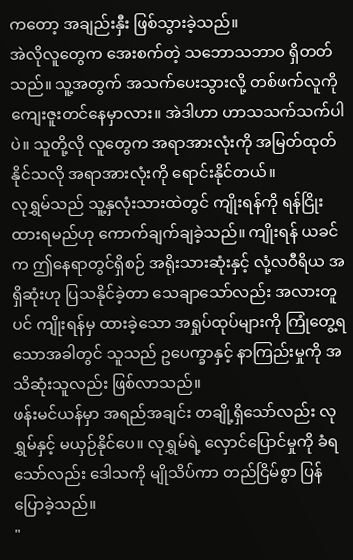ကတော့ အချည်းနှီး ဖြစ်သွားခဲ့သည်။
အဲလိုလူတွေက အေးစက်တဲ့ သဘောသဘာဝ ရှိတတ်သည်။ သူ့အတွက် အသက်ပေးသွားလို့ တစ်ဖက်လူကို ကျေးဇူးတင်နေမှာလား။ အဲဒါဟာ ဟာသသက်သက်ပါပဲ။ သူတို့လို လူတွေက အရာအားလုံးကို အမြတ်ထုတ်နိုင်သလို အရာအားလုံးကို ရောင်းနိုင်တယ်။
လုရွှမ်သည် သူ့နှလုံးသားထဲတွင် ကျိုးရန်ကို ရန်ငြိုးထားရမည်ဟု ကောက်ချက်ချခဲ့သည်။ ကျိုးရန် ယခင်က ဤနေရာတွင်ရှိစဉ် အရိုးသားဆုံးနှင့် လုံ့လဝီရိယ အရှိဆုံးဟု ပြသနိုင်ခဲ့တာ သေချာသော်လည်း အလားတူပင် ကျိုးရန်မှ ထားခဲ့သော အရှုပ်ထုပ်များကို ကြုံတွေ့ရသောအခါတွင် သူသည် ဥပေက္ခာနှင့် နာကြည်းမှုကို အသိဆုံးသူလည်း ဖြစ်လာသည်။
ဖန်းမင်ယန်မှာ အရည်အချင်း တချို့ရှိသော်လည်း လုရွှမ်နှင့် မယှဉ်နိုင်ပေ။ လုရွှမ်ရဲ့ လှောင်ပြောင်မှုကို ခံရသော်လည်း ဒေါသကို မျိုသိပ်ကာ တည်ငြိမ်စွာ ပြန်ပြောခဲ့သည်။
"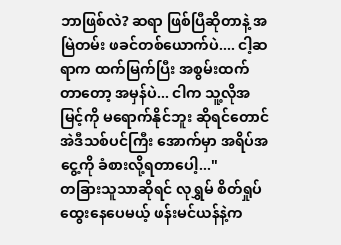ဘာဖြစ်လဲ? ဆရာ ဖြစ်ပြီဆိုတာနဲ့ အမြဲတမ်း ဖခင်တစ်ယောက်ပဲ.... ငါ့ဆရာက ထက်မြက်ပြီး အစွမ်းထက်တာတော့ အမှန်ပဲ... ငါက သူ့လိုအမြင့်ကို မရောက်နိုင်ဘူး ဆိုရင်တောင် အဲဒီသစ်ပင်ကြီး အောက်မှာ အရိပ်အငွေ့ကို ခံစားလို့ရတာပေါ့..."
တခြားသူသာဆိုရင် လုရွှမ် စိတ်ရှုပ်ထွေးနေပေမယ့် ဖန်းမင်ယန်နဲ့က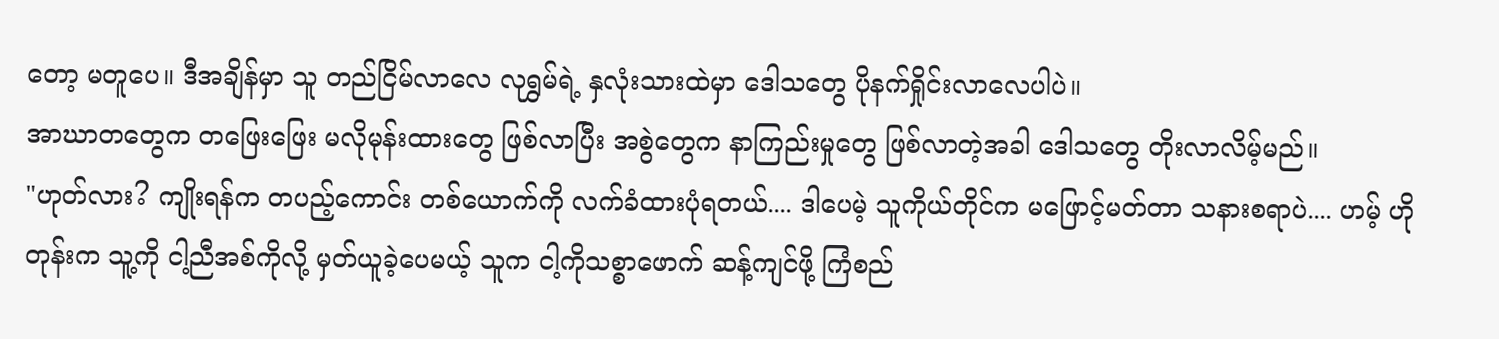တော့ မတူပေ။ ဒီအချိန်မှာ သူ တည်ငြိမ်လာလေ လုရွှမ်ရဲ့ နှလုံးသားထဲမှာ ဒေါသတွေ ပိုနက်ရှိုင်းလာလေပါပဲ။
အာဃာတတွေက တဖြေးဖြေး မလိုမုန်းထားတွေ ဖြစ်လာပြီး အစွဲတွေက နာကြည်းမှုတွေ ဖြစ်လာတဲ့အခါ ဒေါသတွေ တိုးလာလိမ့်မည်။
"ဟုတ်လား? ကျိုးရန်က တပည့်ကောင်း တစ်ယောက်ကို လက်ခံထားပုံရတယ်.... ဒါပေမဲ့ သူကိုယ်တိုင်က မဖြောင့်မတ်တာ သနားစရာပဲ.... ဟမ့် ဟိုတုန်းက သူ့ကို ငါ့ညီအစ်ကိုလို့ မှတ်ယူခဲ့ပေမယ့် သူက ငါ့ကိုသစ္စာဖောက် ဆန့်ကျင်ဖို့ ကြံစည်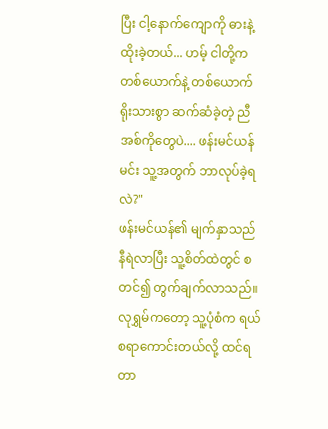ပြီး ငါ့နောက်ကျောကို ဓားနဲ့ထိုးခဲ့တယ်... ဟမ့် ငါတို့က တစ်ယောက်နဲ့ တစ်ယောက် ရိုးသားစွာ ဆက်ဆံခဲ့တဲ့ ညီအစ်ကိုတွေပဲ.... ဖန်းမင်ယန် မင်း သူ့အတွက် ဘာလုပ်ခဲ့ရလဲ?"
ဖန်းမင်ယန်၏ မျက်နှာသည် နီရဲလာပြီး သူ့စိတ်ထဲတွင် စတင်၍ တွက်ချက်လာသည်။
လုရွှမ်ကတော့ သူ့ပုံစံက ရယ်စရာကောင်းတယ်လို့ ထင်ရတာ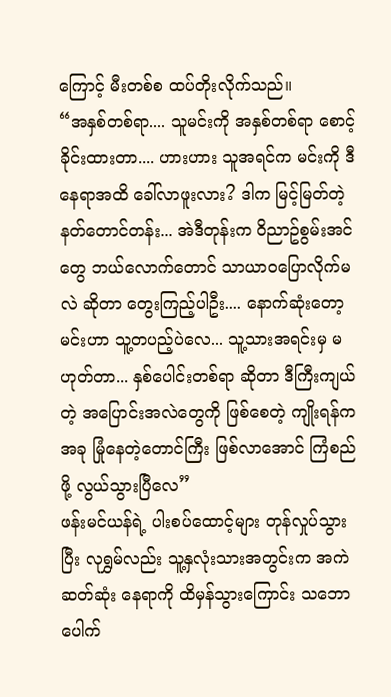ကြောင့် မီးတစ်စ ထပ်တိုးလိုက်သည်။
“အနှစ်တစ်ရာ.... သူမင်းကို အနှစ်တစ်ရာ စောင့်ခိုင်းထားတာ.... ဟားဟား သူအရင်က မင်းကို ဒီနေရာအထိ ခေါ်လာဖူးလား? ဒါက မြင့်မြတ်တဲ့ နတ်တောင်တန်း... အဲဒီတုန်းက ဝိညာဥ်စွမ်းအင်တွေ ဘယ်လောက်တောင် သာယာဝပြောလိုက်မလဲ ဆိုတာ တွေးကြည့်ပါဦး.... နောက်ဆုံးတော့ မင်းဟာ သူ့တပည့်ပဲလေ... သူ့သားအရင်းမှ မဟုတ်တာ... နှစ်ပေါင်းတစ်ရာ ဆိုတာ ဒီကြီးကျယ်တဲ့ အပြောင်းအလဲတွေကို ဖြစ်စေတဲ့ ကျိုးရန်က အခု မြုံနေတဲ့တောင်ကြီး ဖြစ်လာအောင် ကြံစည်ဖို့ လွယ်သွားပြီလေ”
ဖန်းမင်ယန်ရဲ့ ပါးစပ်ထောင့်များ တုန်လှုပ်သွားပြီး လုရွှမ်လည်း သူ့နှလုံးသားအတွင်းက အကဲဆတ်ဆုံး နေရာကို ထိမှန်သွားကြောင်း သဘောပေါက်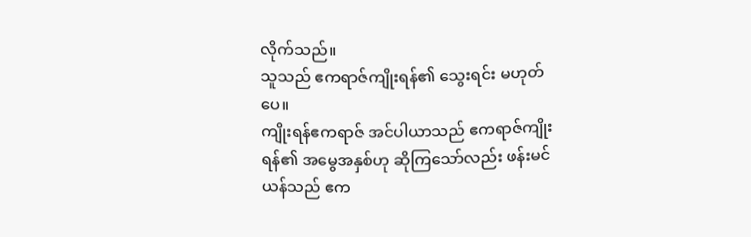လိုက်သည်။
သူသည် ဧကရာဇ်ကျိုးရန်၏ သွေးရင်း မဟုတ်ပေ။
ကျိုးရန်ဧကရာဇ် အင်ပါယာသည် ဧကရာဇ်ကျိုးရန်၏ အမွေအနှစ်ဟု ဆိုကြသော်လည်း ဖန်းမင်ယန်သည် ဧက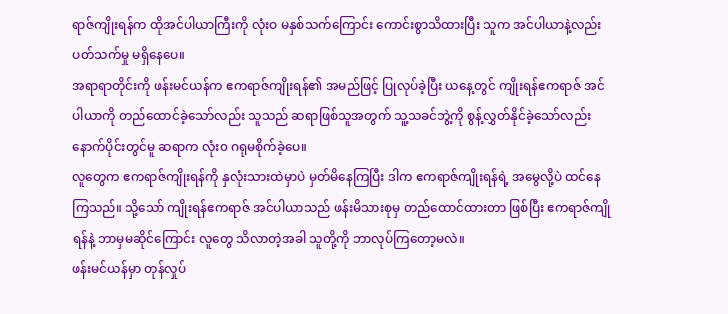ရာဇ်ကျိုးရန်က ထိုအင်ပါယာကြီးကို လုံးဝ မနှစ်သက်ကြောင်း ကောင်းစွာသိထားပြီး သူက အင်ပါယာနဲ့လည်း ပတ်သက်မှု မရှိနေပေ။
အရာရာတိုင်းကို ဖန်းမင်ယန်က ဧကရာဇ်ကျိုးရန်၏ အမည်ဖြင့် ပြုလုပ်ခဲ့ပြီး ယနေ့တွင် ကျိုးရန်ဧကရာဇ် အင်ပါယာကို တည်ထောင်ခဲ့သော်လည်း သူသည် ဆရာဖြစ်သူအတွက် သူ့သခင်ဘွဲ့ကို စွန့်လွှတ်နိုင်ခဲ့သော်လည်း နောက်ပိုင်းတွင်မူ ဆရာက လုံး၀ ဂရုမစိုက်ခဲ့ပေ။
လူတွေက ဧကရာဇ်ကျိုးရန်ကို နှလုံးသားထဲမှာပဲ မှတ်မိနေကြပြီး ဒါက ဧကရာဇ်ကျိုးရန်ရဲ့ အမွေလို့ပဲ ထင်နေကြသည်။ သို့သော် ကျိုးရန်ဧကရာဇ် အင်ပါယာသည် ဖန်းမိသားစုမှ တည်ထောင်ထားတာ ဖြစ်ပြီး ဧကရာဇ်ကျိုရန်နဲ့ ဘာမှမဆိုင်ကြောင်း လူတွေ သိလာတဲ့အခါ သူတို့ကို ဘာလုပ်ကြတော့မလဲ။
ဖန်းမင်ယန်မှာ တုန်လှုပ်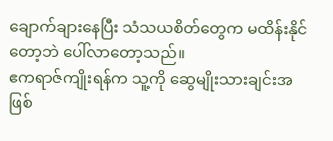ချောက်ချားနေပြီး သံသယစိတ်တွေက မထိန်းနိုင်တော့ဘဲ ပေါ်လာတော့သည်။
ဧကရာဇ်ကျိုးရန်က သူ့ကို ဆွေမျိုးသားချင်းအဖြစ်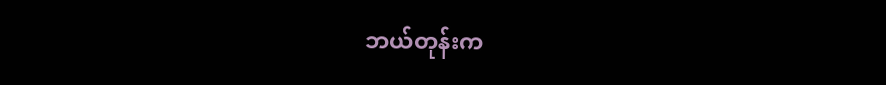ဘယ်တုန်းက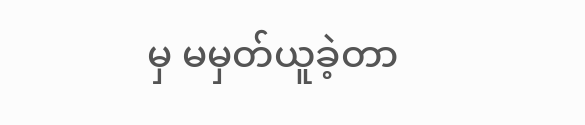မှ မမှတ်ယူခဲ့တာ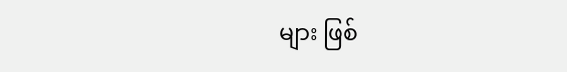များ ဖြစ်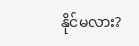နိုင်မလား?